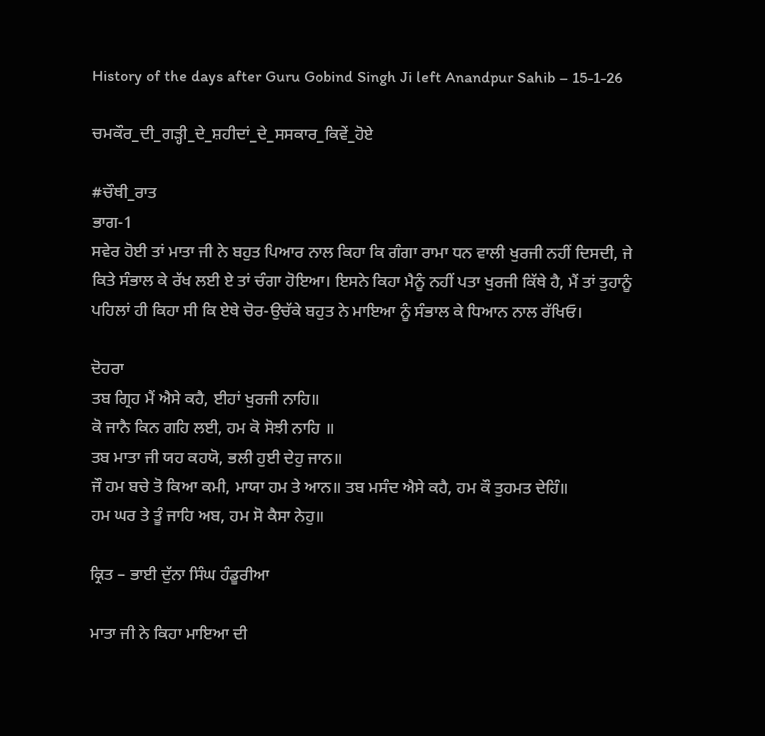History of the days after Guru Gobind Singh Ji left Anandpur Sahib – 15-1-26

ਚਮਕੌਰ_ਦੀ_ਗੜ੍ਹੀ_ਦੇ_ਸ਼ਹੀਦਾਂ_ਦੇ_ਸਸਕਾਰ_ਕਿਵੇਂ_ਹੋਏ

#ਚੌਥੀ_ਰਾਤ
ਭਾਗ-1
ਸਵੇਰ ਹੋਈ ਤਾਂ ਮਾਤਾ ਜੀ ਨੇ ਬਹੁਤ ਪਿਆਰ ਨਾਲ ਕਿਹਾ ਕਿ ਗੰਗਾ ਰਾਮਾ ਧਨ ਵਾਲੀ ਖੁਰਜੀ ਨਹੀਂ ਦਿਸਦੀ, ਜੇ ਕਿਤੇ ਸੰਭਾਲ ਕੇ ਰੱਖ ਲਈ ਏ ਤਾਂ ਚੰਗਾ ਹੋਇਆ। ਇਸਨੇ ਕਿਹਾ ਮੈਨੂੰ ਨਹੀਂ ਪਤਾ ਖੁਰਜੀ ਕਿੱਥੇ ਹੈ, ਮੈਂ ਤਾਂ ਤੁਹਾਨੂੰ ਪਹਿਲਾਂ ਹੀ ਕਿਹਾ ਸੀ ਕਿ ਏਥੇ ਚੋਰ-ਉਚੱਕੇ ਬਹੁਤ ਨੇ ਮਾਇਆ ਨੂੰ ਸੰਭਾਲ ਕੇ ਧਿਆਨ ਨਾਲ ਰੱਖਿਓ।

ਦੋਹਰਾ
ਤਬ ਗ੍ਰਿਹ ਮੈਂ ਐਸੇ ਕਹੈ, ਈਹਾਂ ਖੁਰਜੀ ਨਾਹਿ॥
ਕੋ ਜਾਨੈ ਕਿਨ ਗਹਿ ਲਈ, ਹਮ ਕੋ ਸੋਝੀ ਨਾਹਿ ॥
ਤਬ ਮਾਤਾ ਜੀ ਯਹ ਕਹਯੋ, ਭਲੀ ਹੁਈ ਦੇਹੁ ਜਾਨ॥
ਜੌ ਹਮ ਬਚੇ ਤੋ ਕਿਆ ਕਮੀ, ਮਾਯਾ ਹਮ ਤੇ ਆਨ॥ ਤਬ ਮਸੰਦ ਐਸੇ ਕਹੈ, ਹਮ ਕੌ ਤੁਹਮਤ ਦੇਹਿੰ॥
ਹਮ ਘਰ ਤੇ ਤੂੰ ਜਾਹਿ ਅਬ, ਹਮ ਸੋ ਕੈਸਾ ਨੇਹੁ॥

ਕ੍ਰਿਤ – ਭਾਈ ਦੁੱਨਾ ਸਿੰਘ ਹੰਡੂਰੀਆ

ਮਾਤਾ ਜੀ ਨੇ ਕਿਹਾ ਮਾਇਆ ਦੀ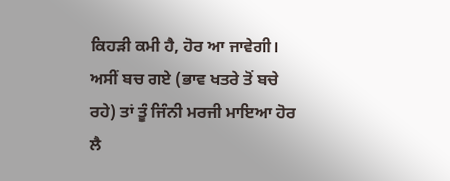ਕਿਹੜੀ ਕਮੀ ਹੈ, ਹੋਰ ਆ ਜਾਵੇਗੀ। ਅਸੀਂ ਬਚ ਗਏ (ਭਾਵ ਖਤਰੇ ਤੋਂ ਬਚੇ ਰਹੇ) ਤਾਂ ਤੂੰ ਜਿੰਨੀ ਮਰਜੀ ਮਾਇਆ ਹੋਰ ਲੈ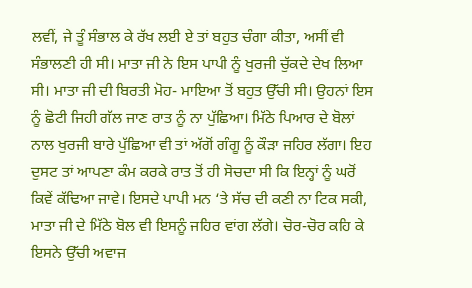ਲਵੀਂ, ਜੇ ਤੂੰ ਸੰਭਾਲ ਕੇ ਰੱਖ ਲਈ ਏ ਤਾਂ ਬਹੁਤ ਚੰਗਾ ਕੀਤਾ, ਅਸੀਂ ਵੀ ਸੰਭਾਲਣੀ ਹੀ ਸੀ। ਮਾਤਾ ਜੀ ਨੇ ਇਸ ਪਾਪੀ ਨੂੰ ਖੁਰਜੀ ਚੁੱਕਦੇ ਦੇਖ ਲਿਆ ਸੀ। ਮਾਤਾ ਜੀ ਦੀ ਬਿਰਤੀ ਮੋਹ- ਮਾਇਆ ਤੋਂ ਬਹੁਤ ਉੱਚੀ ਸੀ। ਉਹਨਾਂ ਇਸ ਨੂੰ ਛੋਟੀ ਜਿਹੀ ਗੱਲ ਜਾਣ ਰਾਤ ਨੂੰ ਨਾ ਪੁੱਛਿਆ। ਮਿੱਠੇ ਪਿਆਰ ਦੇ ਬੋਲਾਂ ਨਾਲ ਖੁਰਜੀ ਬਾਰੇ ਪੁੱਛਿਆ ਵੀ ਤਾਂ ਅੱਗੋਂ ਗੰਗੂ ਨੂੰ ਕੌੜਾ ਜਹਿਰ ਲੱਗਾ। ਇਹ ਦੁਸਟ ਤਾਂ ਆਪਣਾ ਕੰਮ ਕਰਕੇ ਰਾਤ ਤੋਂ ਹੀ ਸੋਚਦਾ ਸੀ ਕਿ ਇਨ੍ਹਾਂ ਨੂੰ ਘਰੋਂ ਕਿਵੇਂ ਕੱਢਿਆ ਜਾਵੇ। ਇਸਦੇ ਪਾਪੀ ਮਨ ‘ਤੇ ਸੱਚ ਦੀ ਕਣੀ ਨਾ ਟਿਕ ਸਕੀ, ਮਾਤਾ ਜੀ ਦੇ ਮਿੱਠੇ ਬੋਲ ਵੀ ਇਸਨੂੰ ਜਹਿਰ ਵਾਂਗ ਲੱਗੇ। ਚੋਰ-ਚੋਰ ਕਹਿ ਕੇ ਇਸਨੇ ਉੱਚੀ ਅਵਾਜ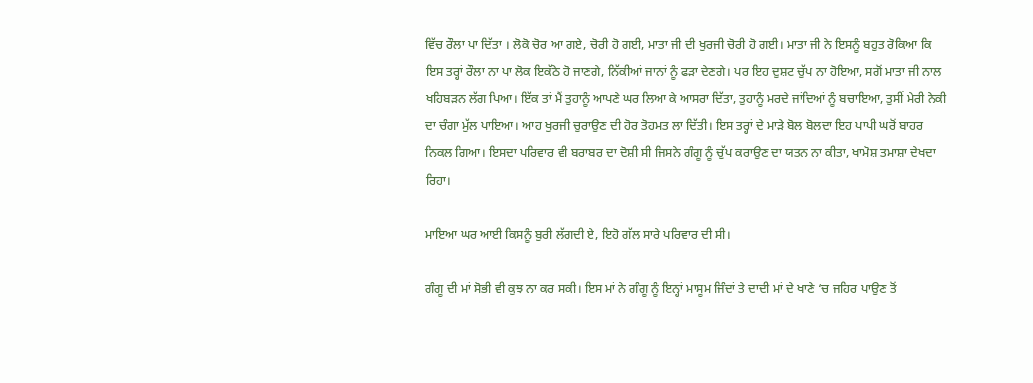ਵਿੱਚ ਰੌਲਾ ਪਾ ਦਿੱਤਾ । ਲੋਕੋ ਚੋਰ ਆ ਗਏ, ਚੋਰੀ ਹੋ ਗਈ, ਮਾਤਾ ਜੀ ਦੀ ਖੁਰਜੀ ਚੋਰੀ ਹੋ ਗਈ। ਮਾਤਾ ਜੀ ਨੇ ਇਸਨੂੰ ਬਹੁਤ ਰੋਕਿਆ ਕਿ ਇਸ ਤਰ੍ਹਾਂ ਰੌਲਾ ਨਾ ਪਾ ਲੋਕ ਇਕੱਠੇ ਹੋ ਜਾਣਗੇ, ਨਿੱਕੀਆਂ ਜਾਨਾਂ ਨੂੰ ਫੜਾ ਦੇਣਗੇ। ਪਰ ਇਹ ਦੁਸ਼ਟ ਚੁੱਪ ਨਾ ਹੋਇਆ, ਸਗੋਂ ਮਾਤਾ ਜੀ ਨਾਲ ਖਹਿਬੜਨ ਲੱਗ ਪਿਆ। ਇੱਕ ਤਾਂ ਮੈਂ ਤੁਹਾਨੂੰ ਆਪਣੇ ਘਰ ਲਿਆ ਕੇ ਆਸਰਾ ਦਿੱਤਾ, ਤੁਹਾਨੂੰ ਮਰਦੇ ਜਾਂਦਿਆਂ ਨੂੰ ਬਚਾਇਆ, ਤੁਸੀਂ ਮੇਰੀ ਨੇਕੀ ਦਾ ਚੰਗਾ ਮੁੱਲ ਪਾਇਆ। ਆਹ ਖੁਰਜੀ ਚੁਰਾਉਣ ਦੀ ਹੋਰ ਤੋਹਮਤ ਲਾ ਦਿੱਤੀ। ਇਸ ਤਰ੍ਹਾਂ ਦੇ ਮਾੜੇ ਬੋਲ ਬੋਲਦਾ ਇਹ ਪਾਪੀ ਘਰੋਂ ਬਾਹਰ ਨਿਕਲ ਗਿਆ। ਇਸਦਾ ਪਰਿਵਾਰ ਵੀ ਬਰਾਬਰ ਦਾ ਦੋਸ਼ੀ ਸੀ ਜਿਸਨੇ ਗੰਗੂ ਨੂੰ ਚੁੱਪ ਕਰਾਉਣ ਦਾ ਯਤਨ ਨਾ ਕੀਤਾ, ਖਾਮੋਸ਼ ਤਮਾਸ਼ਾ ਦੇਖਦਾ ਰਿਹਾ।

ਮਾਇਆ ਘਰ ਆਈ ਕਿਸਨੂੰ ਬੁਰੀ ਲੱਗਦੀ ਏ, ਇਹੋ ਗੱਲ ਸਾਰੇ ਪਰਿਵਾਰ ਦੀ ਸੀ।

ਗੰਗੂ ਦੀ ਮਾਂ ਸੋਭੀ ਵੀ ਕੁਝ ਨਾ ਕਰ ਸਕੀ। ਇਸ ਮਾਂ ਨੇ ਗੰਗੂ ਨੂੰ ਇਨ੍ਹਾਂ ਮਾਸੂਮ ਜਿੰਦਾਂ ਤੇ ਦਾਦੀ ਮਾਂ ਦੇ ਖਾਣੇ ‘ਚ ਜਹਿਰ ਪਾਉਣ ਤੋਂ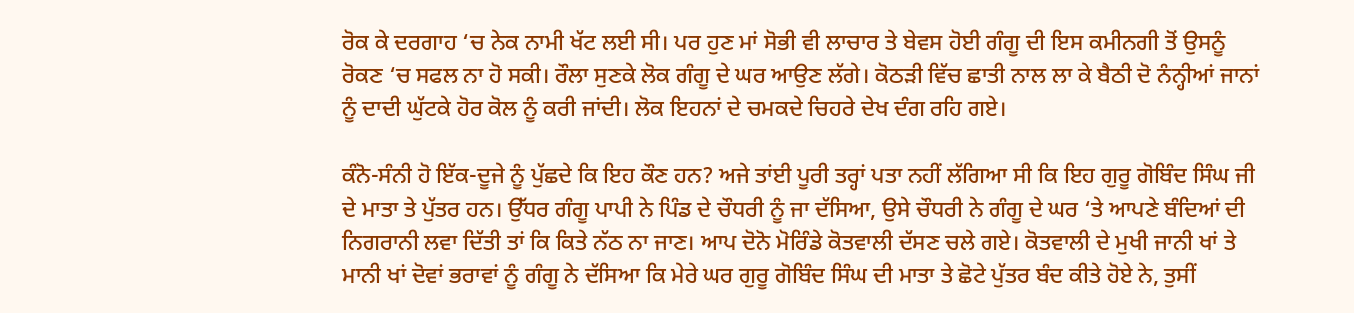ਰੋਕ ਕੇ ਦਰਗਾਹ ‘ਚ ਨੇਕ ਨਾਮੀ ਖੱਟ ਲਈ ਸੀ। ਪਰ ਹੁਣ ਮਾਂ ਸੋਭੀ ਵੀ ਲਾਚਾਰ ਤੇ ਬੇਵਸ ਹੋਈ ਗੰਗੂ ਦੀ ਇਸ ਕਮੀਨਗੀ ਤੋਂ ਉਸਨੂੰ ਰੋਕਣ ‘ਚ ਸਫਲ ਨਾ ਹੋ ਸਕੀ। ਰੌਲਾ ਸੁਣਕੇ ਲੋਕ ਗੰਗੂ ਦੇ ਘਰ ਆਉਣ ਲੱਗੇ। ਕੋਠੜੀ ਵਿੱਚ ਛਾਤੀ ਨਾਲ ਲਾ ਕੇ ਬੈਠੀ ਦੋ ਨੰਨ੍ਹੀਆਂ ਜਾਨਾਂ ਨੂੰ ਦਾਦੀ ਘੁੱਟਕੇ ਹੋਰ ਕੋਲ ਨੂੰ ਕਰੀ ਜਾਂਦੀ। ਲੋਕ ਇਹਨਾਂ ਦੇ ਚਮਕਦੇ ਚਿਹਰੇ ਦੇਖ ਦੰਗ ਰਹਿ ਗਏ।

ਕੰਨੋ-ਸੰਨੀ ਹੋ ਇੱਕ-ਦੂਜੇ ਨੂੰ ਪੁੱਛਦੇ ਕਿ ਇਹ ਕੌਣ ਹਨ? ਅਜੇ ਤਾਂਈ ਪੂਰੀ ਤਰ੍ਹਾਂ ਪਤਾ ਨਹੀਂ ਲੱਗਿਆ ਸੀ ਕਿ ਇਹ ਗੁਰੂ ਗੋਬਿੰਦ ਸਿੰਘ ਜੀ ਦੇ ਮਾਤਾ ਤੇ ਪੁੱਤਰ ਹਨ। ਉੱਧਰ ਗੰਗੂ ਪਾਪੀ ਨੇ ਪਿੰਡ ਦੇ ਚੌਧਰੀ ਨੂੰ ਜਾ ਦੱਸਿਆ, ਉਸੇ ਚੌਧਰੀ ਨੇ ਗੰਗੂ ਦੇ ਘਰ ‘ਤੇ ਆਪਣੇ ਬੰਦਿਆਂ ਦੀ ਨਿਗਰਾਨੀ ਲਵਾ ਦਿੱਤੀ ਤਾਂ ਕਿ ਕਿਤੇ ਨੱਠ ਨਾ ਜਾਣ। ਆਪ ਦੋਨੋ ਮੋਰਿੰਡੇ ਕੋਤਵਾਲੀ ਦੱਸਣ ਚਲੇ ਗਏ। ਕੋਤਵਾਲੀ ਦੇ ਮੁਖੀ ਜਾਨੀ ਖਾਂ ਤੇ ਮਾਨੀ ਖਾਂ ਦੋਵਾਂ ਭਰਾਵਾਂ ਨੂੰ ਗੰਗੂ ਨੇ ਦੱਸਿਆ ਕਿ ਮੇਰੇ ਘਰ ਗੁਰੂ ਗੋਬਿੰਦ ਸਿੰਘ ਦੀ ਮਾਤਾ ਤੇ ਛੋਟੇ ਪੁੱਤਰ ਬੰਦ ਕੀਤੇ ਹੋਏ ਨੇ, ਤੁਸੀਂ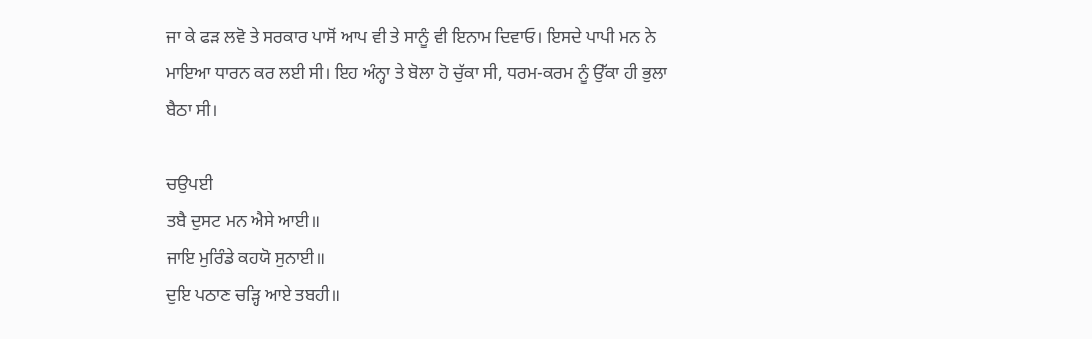ਜਾ ਕੇ ਫੜ ਲਵੋ ਤੇ ਸਰਕਾਰ ਪਾਸੋਂ ਆਪ ਵੀ ਤੇ ਸਾਨੂੰ ਵੀ ਇਨਾਮ ਦਿਵਾਓ। ਇਸਦੇ ਪਾਪੀ ਮਨ ਨੇ ਮਾਇਆ ਧਾਰਨ ਕਰ ਲਈ ਸੀ। ਇਹ ਅੰਨ੍ਹਾ ਤੇ ਬੋਲਾ ਹੋ ਚੁੱਕਾ ਸੀ, ਧਰਮ-ਕਰਮ ਨੂੰ ਉੱਕਾ ਹੀ ਭੁਲਾ ਬੈਠਾ ਸੀ।

ਚਉਪਈ
ਤਬੈ ਦੁਸਟ ਮਨ ਐਸੇ ਆਈ॥
ਜਾਇ ਮੁਰਿੰਡੇ ਕਹਯੋ ਸੁਨਾਈ॥
ਦੁਇ ਪਠਾਣ ਚੜ੍ਹਿ ਆਏ ਤਬਹੀ॥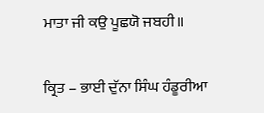ਮਾਤਾ ਜੀ ਕਉ ਪੂਛਯੋ ਜਬਹੀ॥

ਕ੍ਰਿਤ – ਭਾਈ ਦੁੱਨਾ ਸਿੰਘ ਹੰਡੂਰੀਆ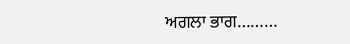ਅਗਲਾ ਭਾਗ………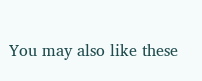You may also like these